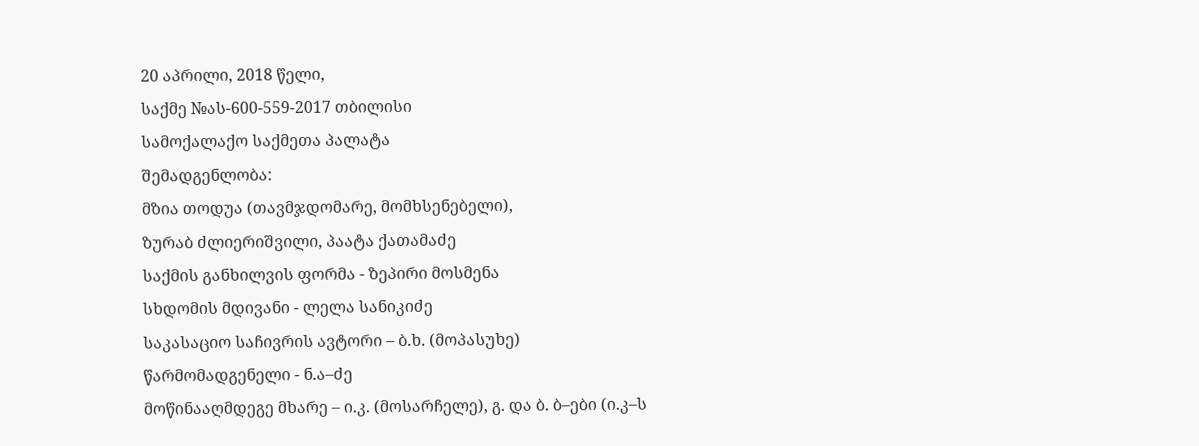20 აპრილი, 2018 წელი,
საქმე №ას-600-559-2017 თბილისი
სამოქალაქო საქმეთა პალატა
შემადგენლობა:
მზია თოდუა (თავმჯდომარე, მომხსენებელი),
ზურაბ ძლიერიშვილი, პაატა ქათამაძე
საქმის განხილვის ფორმა - ზეპირი მოსმენა
სხდომის მდივანი - ლელა სანიკიძე
საკასაციო საჩივრის ავტორი – ბ.ხ. (მოპასუხე)
წარმომადგენელი - ნ.ა–ძე
მოწინააღმდეგე მხარე – ი.კ. (მოსარჩელე), გ. და ბ. ბ–ები (ი.კ–ს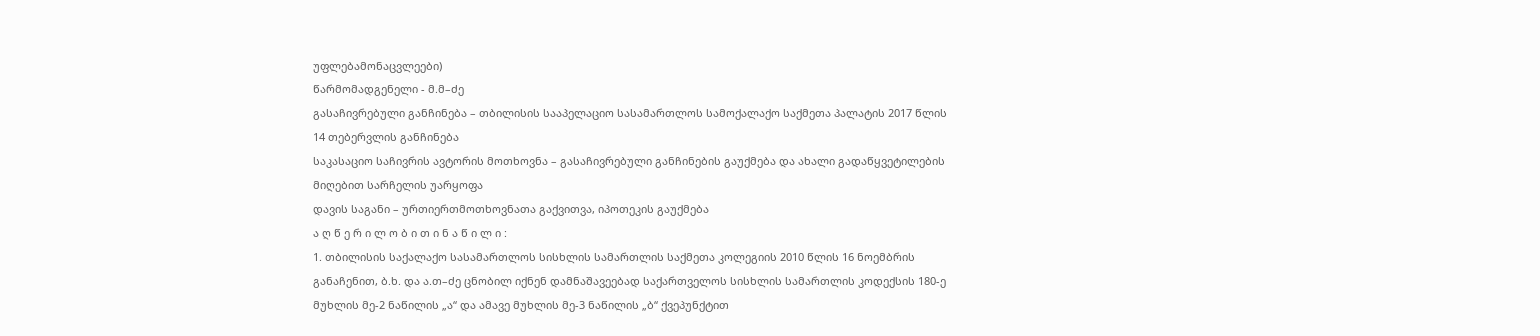უფლებამონაცვლეები)
წარმომადგენელი - მ.მ–ძე
გასაჩივრებული განჩინება – თბილისის სააპელაციო სასამართლოს სამოქალაქო საქმეთა პალატის 2017 წლის 14 თებერვლის განჩინება
საკასაციო საჩივრის ავტორის მოთხოვნა – გასაჩივრებული განჩინების გაუქმება და ახალი გადაწყვეტილების მიღებით სარჩელის უარყოფა
დავის საგანი – ურთიერთმოთხოვნათა გაქვითვა, იპოთეკის გაუქმება
ა ღ წ ე რ ი ლ ო ბ ი თ ი ნ ა წ ი ლ ი :
1. თბილისის საქალაქო სასამართლოს სისხლის სამართლის საქმეთა კოლეგიის 2010 წლის 16 ნოემბრის განაჩენით, ბ.ხ. და ა.თ–ძე ცნობილ იქნენ დამნაშავეებად საქართველოს სისხლის სამართლის კოდექსის 180-ე მუხლის მე-2 ნაწილის „ა“ და ამავე მუხლის მე-3 ნაწილის „ბ“ ქვეპუნქტით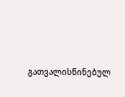გათვალისწინებულ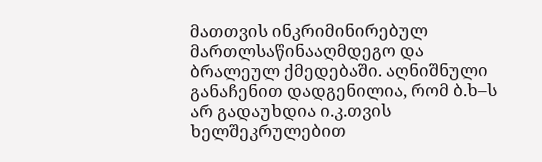მათთვის ინკრიმინირებულ მართლსაწინააღმდეგო და ბრალეულ ქმედებაში. აღნიშნული განაჩენით დადგენილია, რომ ბ.ხ–ს არ გადაუხდია ი.კ.თვის ხელშეკრულებით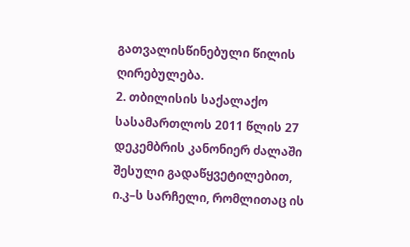გათვალისწინებული წილის ღირებულება.
2. თბილისის საქალაქო სასამართლოს 2011 წლის 27 დეკემბრის კანონიერ ძალაში შესული გადაწყვეტილებით, ი.კ–ს სარჩელი, რომლითაც ის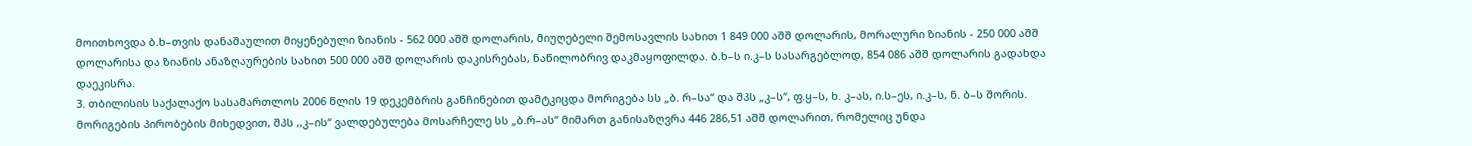მოითხოვდა ბ.ხ–თვის დანაშაულით მიყენებული ზიანის - 562 000 აშშ დოლარის, მიუღებელი შემოსავლის სახით 1 849 000 აშშ დოლარის, მორალური ზიანის - 250 000 აშშ დოლარისა და ზიანის ანაზღაურების სახით 500 000 აშშ დოლარის დაკისრებას, ნაწილობრივ დაკმაყოფილდა. ბ.ხ–ს ი.კ–ს სასარგებლოდ, 854 086 აშშ დოლარის გადახდა დაეკისრა.
3. თბილისის საქალაქო სასამართლოს 2006 წლის 19 დეკემბრის განჩინებით დამტკიცდა მორიგება სს „ბ. რ–სა“ და შპს „კ–ს“, ფ.ყ–ს, ხ. კ–ას, ი.ს–ეს, ი.კ–ს, ნ. ბ–ს შორის. მორიგების პირობების მიხედვით, შპს ,,კ–ის“ ვალდებულება მოსარჩელე სს „ბ.რ–ას“ მიმართ განისაზღვრა 446 286,51 აშშ დოლარით, რომელიც უნდა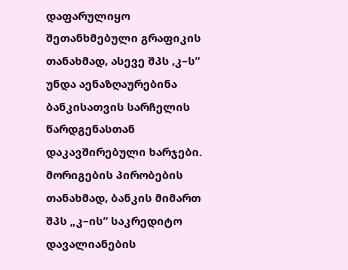დაფარულიყო შეთანხმებული გრაფიკის თანახმად, ასევე შპს ,კ–ს“ უნდა აენაზღაურებინა ბანკისათვის სარჩელის წარდგენასთან დაკავშირებული ხარჯები. მორიგების პირობების თანახმად, ბანკის მიმართ შპს „კ–ის“ საკრედიტო დავალიანების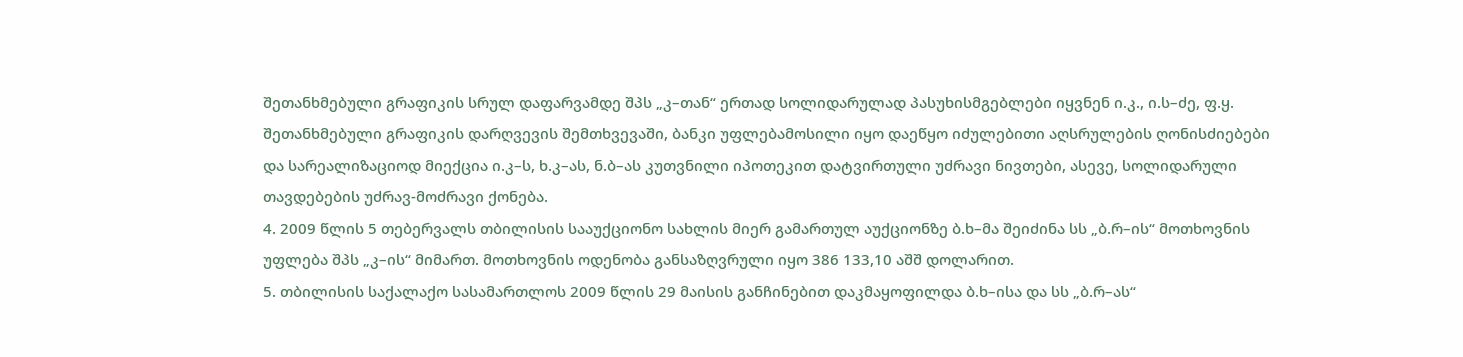შეთანხმებული გრაფიკის სრულ დაფარვამდე შპს „კ–თან“ ერთად სოლიდარულად პასუხისმგებლები იყვნენ ი.კ., ი.ს–ძე, ფ.ყ. შეთანხმებული გრაფიკის დარღვევის შემთხვევაში, ბანკი უფლებამოსილი იყო დაეწყო იძულებითი აღსრულების ღონისძიებები და სარეალიზაციოდ მიექცია ი.კ–ს, ხ.კ–ას, ნ.ბ–ას კუთვნილი იპოთეკით დატვირთული უძრავი ნივთები, ასევე, სოლიდარული თავდებების უძრავ-მოძრავი ქონება.
4. 2009 წლის 5 თებერვალს თბილისის სააუქციონო სახლის მიერ გამართულ აუქციონზე ბ.ხ–მა შეიძინა სს „ბ.რ–ის“ მოთხოვნის უფლება შპს „კ–ის“ მიმართ. მოთხოვნის ოდენობა განსაზღვრული იყო 386 133,10 აშშ დოლარით.
5. თბილისის საქალაქო სასამართლოს 2009 წლის 29 მაისის განჩინებით დაკმაყოფილდა ბ.ხ–ისა და სს „ბ.რ–ას“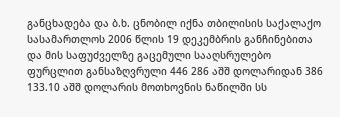განცხადება და ბ.ხ. ცნობილ იქნა თბილისის საქალაქო სასამართლოს 2006 წლის 19 დეკემბრის განჩინებითა და მის საფუძველზე გაცემული სააღსრულებო ფურცლით განსაზღვრული 446 286 აშშ დოლარიდან 386 133.10 აშშ დოლარის მოთხოვნის ნაწილში სს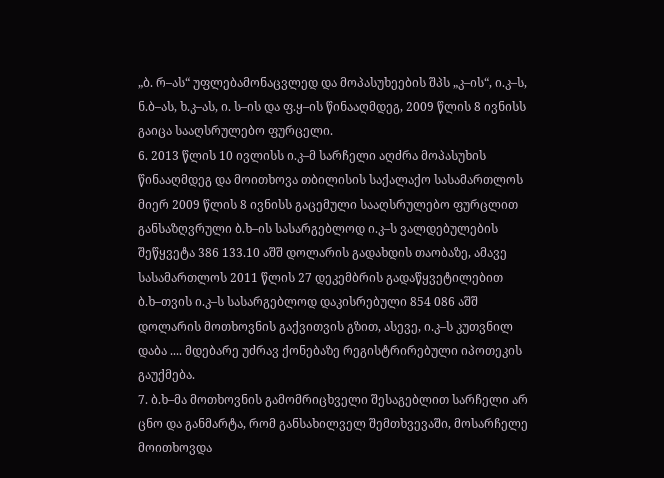„ბ. რ–ას“ უფლებამონაცვლედ და მოპასუხეების შპს „კ–ის“, ი.კ–ს, ნ.ბ–ას, ხ.კ–ას, ი. ს–ის და ფ.ყ–ის წინააღმდეგ, 2009 წლის 8 ივნისს გაიცა სააღსრულებო ფურცელი.
6. 2013 წლის 10 ივლისს ი.კ–მ სარჩელი აღძრა მოპასუხის წინააღმდეგ და მოითხოვა თბილისის საქალაქო სასამართლოს მიერ 2009 წლის 8 ივნისს გაცემული სააღსრულებო ფურცლით განსაზღვრული ბ.ხ–ის სასარგებლოდ ი.კ–ს ვალდებულების შეწყვეტა 386 133.10 აშშ დოლარის გადახდის თაობაზე, ამავე სასამართლოს 2011 წლის 27 დეკემბრის გადაწყვეტილებით ბ.ხ–თვის ი.კ–ს სასარგებლოდ დაკისრებული 854 086 აშშ დოლარის მოთხოვნის გაქვითვის გზით, ასევე, ი.კ–ს კუთვნილ დაბა .... მდებარე უძრავ ქონებაზე რეგისტრირებული იპოთეკის გაუქმება.
7. ბ.ხ–მა მოთხოვნის გამომრიცხველი შესაგებლით სარჩელი არ ცნო და განმარტა, რომ განსახილველ შემთხვევაში, მოსარჩელე მოითხოვდა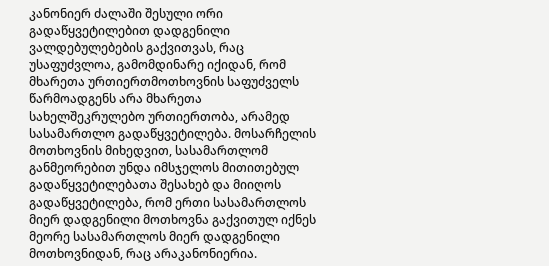კანონიერ ძალაში შესული ორი გადაწყვეტილებით დადგენილი ვალდებულებების გაქვითვას, რაც უსაფუძვლოა, გამომდინარე იქიდან, რომ მხარეთა ურთიერთმოთხოვნის საფუძველს წარმოადგენს არა მხარეთა სახელშეკრულებო ურთიერთობა, არამედ სასამართლო გადაწყვეტილება. მოსარჩელის მოთხოვნის მიხედვით, სასამართლომ განმეორებით უნდა იმსჯელოს მითითებულ გადაწყვეტილებათა შესახებ და მიიღოს გადაწყვეტილება, რომ ერთი სასამართლოს მიერ დადგენილი მოთხოვნა გაქვითულ იქნეს მეორე სასამართლოს მიერ დადგენილი მოთხოვნიდან, რაც არაკანონიერია.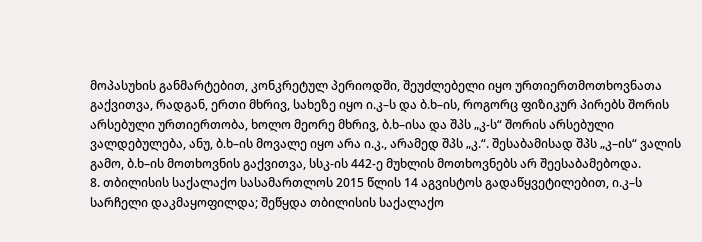მოპასუხის განმარტებით, კონკრეტულ პერიოდში, შეუძლებელი იყო ურთიერთმოთხოვნათა გაქვითვა, რადგან, ერთი მხრივ, სახეზე იყო ი.კ–ს და ბ.ხ–ის, როგორც ფიზიკურ პირებს შორის არსებული ურთიერთობა, ხოლო მეორე მხრივ, ბ.ხ–ისა და შპს „კ-ს“ შორის არსებული ვალდებულება, ანუ, ბ.ხ–ის მოვალე იყო არა ი.კ., არამედ შპს „კ.“. შესაბამისად შპს „კ–ის“ ვალის გამო, ბ.ხ–ის მოთხოვნის გაქვითვა, სსკ-ის 442-ე მუხლის მოთხოვნებს არ შეესაბამებოდა.
8. თბილისის საქალაქო სასამართლოს 2015 წლის 14 აგვისტოს გადაწყვეტილებით, ი.კ–ს სარჩელი დაკმაყოფილდა; შეწყდა თბილისის საქალაქო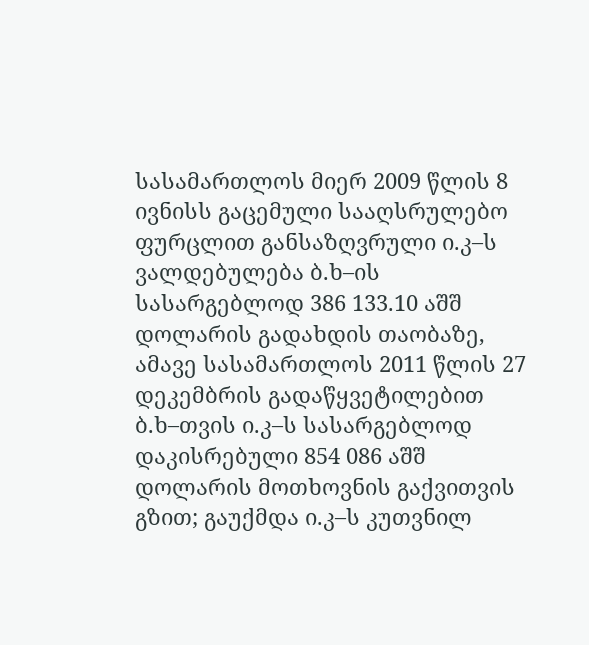სასამართლოს მიერ 2009 წლის 8 ივნისს გაცემული სააღსრულებო ფურცლით განსაზღვრული ი.კ–ს ვალდებულება ბ.ხ–ის სასარგებლოდ 386 133.10 აშშ დოლარის გადახდის თაობაზე, ამავე სასამართლოს 2011 წლის 27 დეკემბრის გადაწყვეტილებით ბ.ხ–თვის ი.კ–ს სასარგებლოდ დაკისრებული 854 086 აშშ დოლარის მოთხოვნის გაქვითვის გზით; გაუქმდა ი.კ–ს კუთვნილ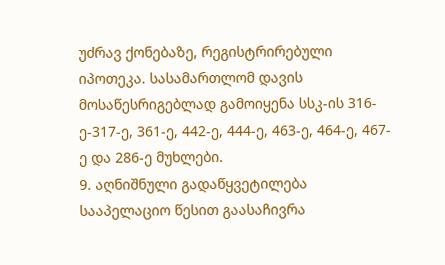უძრავ ქონებაზე, რეგისტრირებული იპოთეკა. სასამართლომ დავის მოსაწესრიგებლად გამოიყენა სსკ-ის 316-ე-317-ე, 361-ე, 442-ე, 444-ე, 463-ე, 464-ე, 467-ე და 286-ე მუხლები.
9. აღნიშნული გადაწყვეტილება სააპელაციო წესით გაასაჩივრა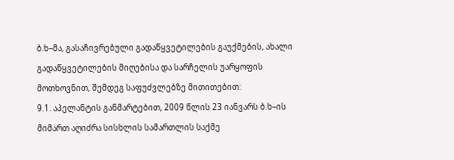ბ.ხ–მა, გასაჩივრებული გადაწყვეტილების გაუქმების, ახალი გადაწყვეტილების მიღებისა და სარჩელის უარყოფის მოთხოვნით, შემდეგ საფუძვლებზე მითითებით:
9.1. აპელანტის განმარტებით, 2009 წლის 23 იანვარს ბ.ხ–ის მიმართ აღიძრა სისხლის სამართლის საქმე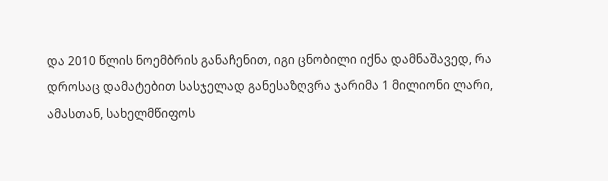და 2010 წლის ნოემბრის განაჩენით, იგი ცნობილი იქნა დამნაშავედ, რა დროსაც დამატებით სასჯელად განესაზღვრა ჯარიმა 1 მილიონი ლარი, ამასთან, სახელმწიფოს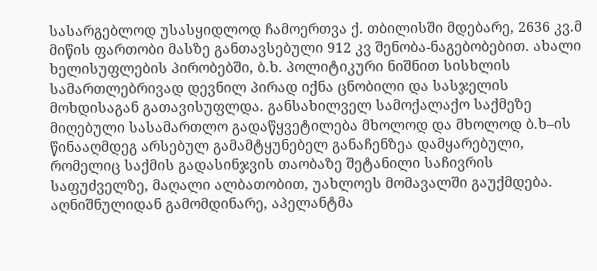სასარგებლოდ უსასყიდლოდ ჩამოერთვა ქ. თბილისში მდებარე, 2636 კვ.მ მიწის ფართობი მასზე განთავსებული 912 კვ შენობა-ნაგებობებით. ახალი ხელისუფლების პირობებში, ბ.ხ. პოლიტიკური ნიშნით სისხლის სამართლებრივად დევნილ პირად იქნა ცნობილი და სასჯელის მოხდისაგან გათავისუფლდა. განსახილველ სამოქალაქო საქმეზე მიღებული სასამართლო გადაწყვეტილება მხოლოდ და მხოლოდ ბ.ხ–ის წინააღმდეგ არსებულ გამამტყუნებელ განაჩენზეა დამყარებული, რომელიც საქმის გადასინჯვის თაობაზე შეტანილი საჩივრის საფუძველზე, მაღალი ალბათობით, უახლოეს მომავალში გაუქმდება. აღნიშნულიდან გამომდინარე, აპელანტმა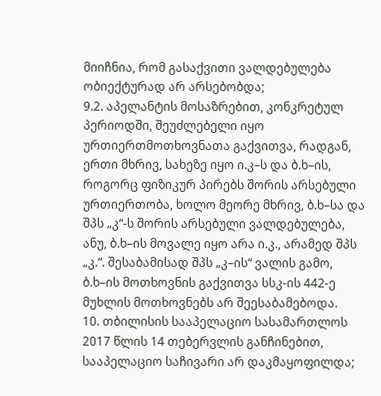მიიჩნია, რომ გასაქვითი ვალდებულება ობიექტურად არ არსებობდა;
9.2. აპელანტის მოსაზრებით, კონკრეტულ პერიოდში, შეუძლებელი იყო ურთიერთმოთხოვნათა გაქვითვა, რადგან, ერთი მხრივ, სახეზე იყო ი.კ–ს და ბ.ხ–ის, როგორც ფიზიკურ პირებს შორის არსებული ურთიერთობა, ხოლო მეორე მხრივ, ბ.ხ–სა და შპს „კ“-ს შორის არსებული ვალდებულება, ანუ, ბ.ხ–ის მოვალე იყო არა ი.კ., არამედ შპს „კ.“. შესაბამისად შპს „კ–ის“ ვალის გამო, ბ.ხ–ის მოთხოვნის გაქვითვა სსკ-ის 442-ე მუხლის მოთხოვნებს არ შეესაბამებოდა.
10. თბილისის სააპელაციო სასამართლოს 2017 წლის 14 თებერვლის განჩინებით, სააპელაციო საჩივარი არ დაკმაყოფილდა;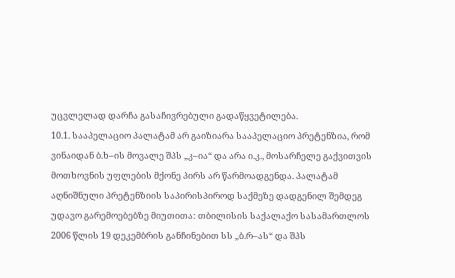უცვლელად დარჩა გასაჩივრებული გადაწყვეტილება.
10.1. სააპელაციო პალატამ არ გაიზიარა სააპელაციო პრეტენზია, რომ ვინაიდან ბ.ხ–ის მოვალე შპს „კ–ია“ და არა ი.კ., მოსარჩელე გაქვითვის მოთხოვნის უფლების მქონე პირს არ წარმოადგენდა. პალატამ აღნიშნული პრეტენზიის საპირისპიროდ საქმეზე დადგენილ შემდეგ უდავო გარემოებებზე მიუთითა: თბილისის საქალაქო სასამართლოს 2006 წლის 19 დეკემბრის განჩინებით სს „ბ.რ–ას“ და შპს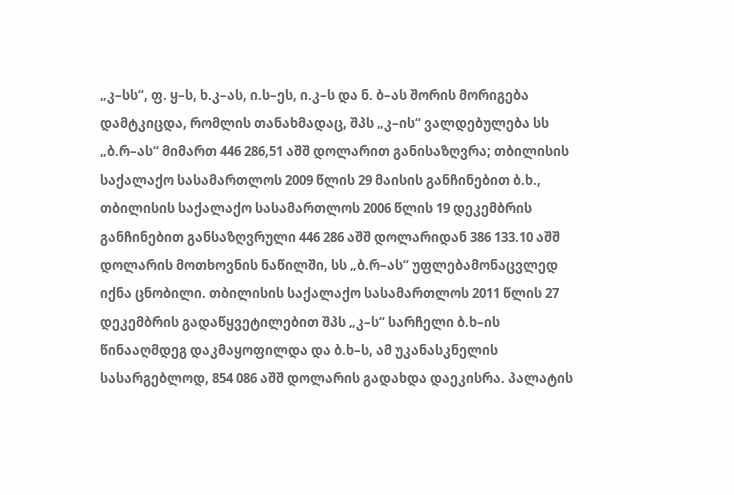„კ–სს“, ფ. ყ–ს, ხ.კ–ას, ი.ს–ეს, ი.კ–ს და ნ. ბ–ას შორის მორიგება დამტკიცდა, რომლის თანახმადაც, შპს „კ–ის“ ვალდებულება სს „ბ.რ–ას“ მიმართ 446 286,51 აშშ დოლარით განისაზღვრა; თბილისის საქალაქო სასამართლოს 2009 წლის 29 მაისის განჩინებით ბ.ხ., თბილისის საქალაქო სასამართლოს 2006 წლის 19 დეკემბრის განჩინებით განსაზღვრული 446 286 აშშ დოლარიდან 386 133.10 აშშ დოლარის მოთხოვნის ნაწილში, სს „ბ.რ–ას“ უფლებამონაცვლედ იქნა ცნობილი. თბილისის საქალაქო სასამართლოს 2011 წლის 27 დეკემბრის გადაწყვეტილებით შპს „კ–ს“ სარჩელი ბ.ხ–ის წინააღმდეგ დაკმაყოფილდა და ბ.ხ–ს, ამ უკანასკნელის სასარგებლოდ, 854 086 აშშ დოლარის გადახდა დაეკისრა. პალატის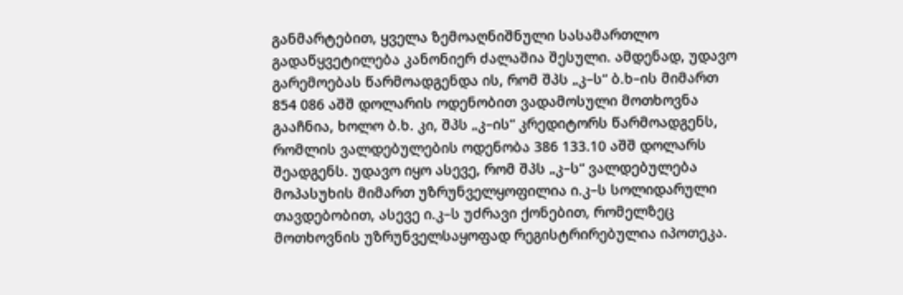განმარტებით, ყველა ზემოაღნიშნული სასამართლო გადაწყვეტილება კანონიერ ძალაშია შესული. ამდენად, უდავო გარემოებას წარმოადგენდა ის, რომ შპს „კ–ს“ ბ.ხ–ის მიმართ 854 086 აშშ დოლარის ოდენობით ვადამოსული მოთხოვნა გააჩნია, ხოლო ბ.ხ. კი, შპს „კ–ის“ კრედიტორს წარმოადგენს, რომლის ვალდებულების ოდენობა 386 133.10 აშშ დოლარს შეადგენს. უდავო იყო ასევე, რომ შპს „კ–ს“ ვალდებულება მოპასუხის მიმართ უზრუნველყოფილია ი.კ–ს სოლიდარული თავდებობით, ასევე ი.კ–ს უძრავი ქონებით, რომელზეც მოთხოვნის უზრუნველსაყოფად რეგისტრირებულია იპოთეკა.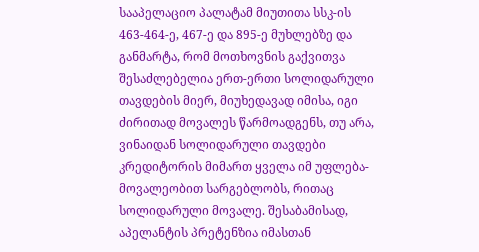სააპელაციო პალატამ მიუთითა სსკ-ის 463-464-ე, 467-ე და 895-ე მუხლებზე და განმარტა, რომ მოთხოვნის გაქვითვა შესაძლებელია ერთ-ერთი სოლიდარული თავდების მიერ, მიუხედავად იმისა, იგი ძირითად მოვალეს წარმოადგენს, თუ არა, ვინაიდან სოლიდარული თავდები კრედიტორის მიმართ ყველა იმ უფლება-მოვალეობით სარგებლობს, რითაც სოლიდარული მოვალე. შესაბამისად, აპელანტის პრეტენზია იმასთან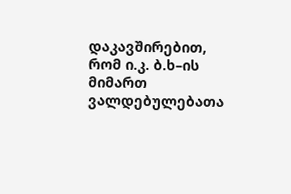დაკავშირებით, რომ ი.კ. ბ.ხ–ის მიმართ ვალდებულებათა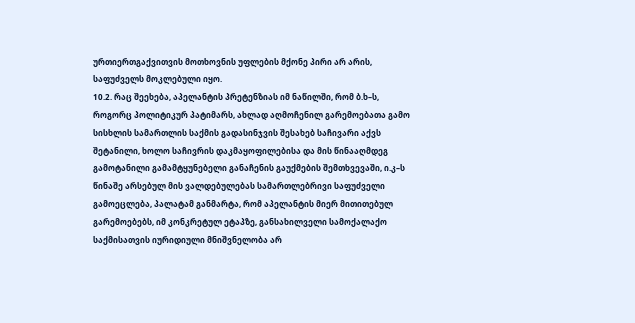ურთიერთგაქვითვის მოთხოვნის უფლების მქონე პირი არ არის, საფუძველს მოკლებული იყო.
10.2. რაც შეეხება, აპელანტის პრეტენზიას იმ ნაწილში, რომ ბ.ხ–ს, როგორც პოლიტიკურ პატიმარს, ახლად აღმოჩენილ გარემოებათა გამო სისხლის სამართლის საქმის გადასინჯვის შესახებ საჩივარი აქვს შეტანილი, ხოლო საჩივრის დაკმაყოფილებისა და მის წინააღმდეგ გამოტანილი გამამტყუნებელი განაჩენის გაუქმების შემთხვევაში, ი.კ–ს წინაშე არსებულ მის ვალდებულებას სამართლებრივი საფუძველი გამოეცლება, პალატამ განმარტა, რომ აპელანტის მიერ მითითებულ გარემოებებს, იმ კონკრეტულ ეტაპზე, განსახილველი სამოქალაქო საქმისათვის იურიდიული მნიშვნელობა არ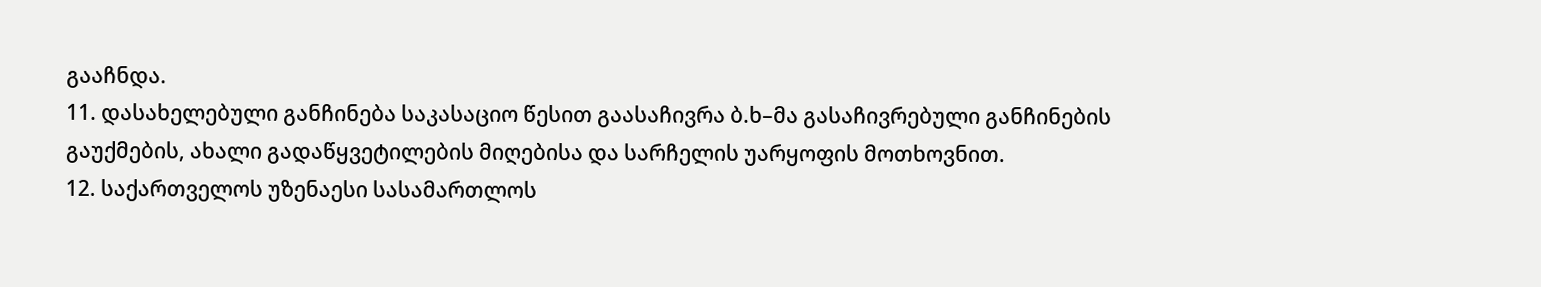გააჩნდა.
11. დასახელებული განჩინება საკასაციო წესით გაასაჩივრა ბ.ხ–მა გასაჩივრებული განჩინების გაუქმების, ახალი გადაწყვეტილების მიღებისა და სარჩელის უარყოფის მოთხოვნით.
12. საქართველოს უზენაესი სასამართლოს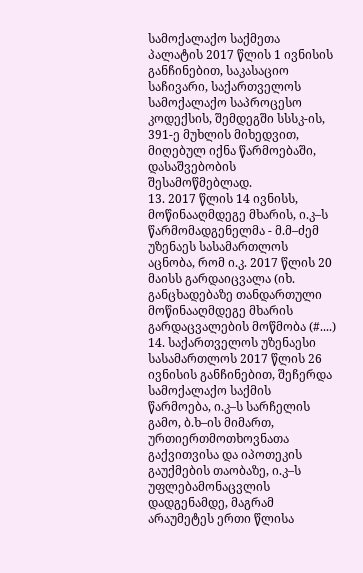სამოქალაქო საქმეთა პალატის 2017 წლის 1 ივნისის განჩინებით, საკასაციო საჩივარი, საქართველოს სამოქალაქო საპროცესო კოდექსის, შემდეგში სსსკ-ის, 391-ე მუხლის მიხედვით, მიღებულ იქნა წარმოებაში, დასაშვებობის შესამოწმებლად.
13. 2017 წლის 14 ივნისს, მოწინააღმდეგე მხარის, ი.კ–ს წარმომადგენელმა - მ.მ–ძემ უზენაეს სასამართლოს აცნობა, რომ ი.კ. 2017 წლის 20 მაისს გარდაიცვალა (იხ. განცხადებაზე თანდართული მოწინააღმდეგე მხარის გარდაცვალების მოწმობა (#....)
14. საქართველოს უზენაესი სასამართლოს 2017 წლის 26 ივნისის განჩინებით, შეჩერდა სამოქალაქო საქმის წარმოება, ი.კ–ს სარჩელის გამო, ბ.ხ–ის მიმართ, ურთიერთმოთხოვნათა გაქვითვისა და იპოთეკის გაუქმების თაობაზე, ი.კ–ს უფლებამონაცვლის დადგენამდე, მაგრამ არაუმეტეს ერთი წლისა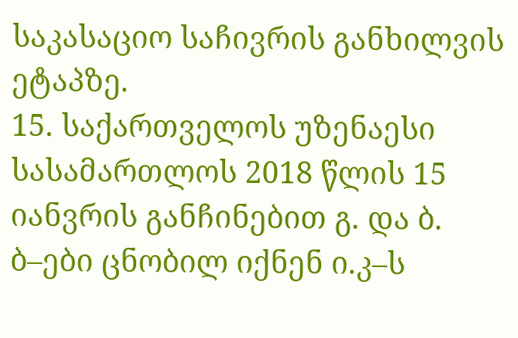საკასაციო საჩივრის განხილვის ეტაპზე.
15. საქართველოს უზენაესი სასამართლოს 2018 წლის 15 იანვრის განჩინებით გ. და ბ. ბ–ები ცნობილ იქნენ ი.კ–ს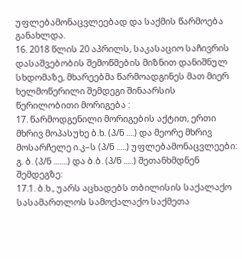უფლებამონაცვლეებად და საქმის წარმოება განახლდა.
16. 2018 წლის 20 აპრილს, საკასაციო საჩივრის დასაშვებობის შემოწმების მიზნით დანიშნულ სხდომაზე, მხარეებმა წარმოადგინეს მათ მიერ ხელმოწერილი შემდეგი შინაარსის წერილობითი მორიგება :
17. წარმოდგენილი მორიგების აქტით, ერთი მხრივ მოპასუხე ბ.ხ. (პ/ნ ....) და მეორე მხრივ მოსარჩელე ი.კ–ს (პ/ნ .....) უფლებამონაცვლეები: გ. ბ. (პ/ნ .......) და ბ.ბ. (პ/ნ .....) შეთანხმდნენ შემდეგზე:
17.1. ბ.ხ., უარს აცხადებს თბილისის საქალაქო სასამართლოს სამოქალაქო საქმეთა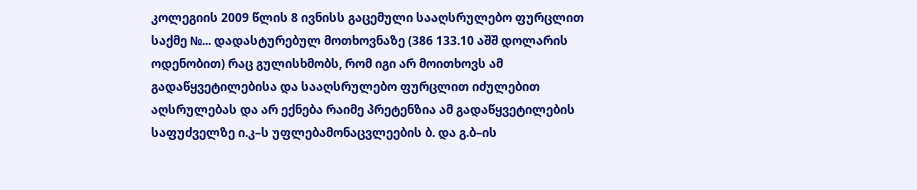კოლეგიის 2009 წლის 8 ივნისს გაცემული სააღსრულებო ფურცლით საქმე №... დადასტურებულ მოთხოვნაზე (386 133.10 აშშ დოლარის ოდენობით) რაც გულისხმობს, რომ იგი არ მოითხოვს ამ გადაწყვეტილებისა და სააღსრულებო ფურცლით იძულებით აღსრულებას და არ ექნება რაიმე პრეტენზია ამ გადაწყვეტილების საფუძველზე ი.კ–ს უფლებამონაცვლეების ბ. და გ.ბ–ის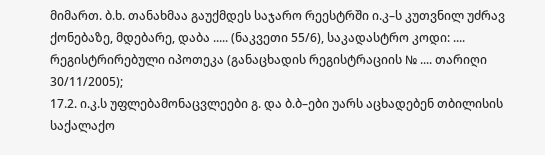მიმართ. ბ.ხ. თანახმაა გაუქმდეს საჯარო რეესტრში ი.კ–ს კუთვნილ უძრავ ქონებაზე, მდებარე, დაბა ..... (ნაკვეთი 55/6), საკადასტრო კოდი: .... რეგისტრირებული იპოთეკა (განაცხადის რეგისტრაციის № .... თარიღი 30/11/2005);
17.2. ი.კ.ს უფლებამონაცვლეები გ. და ბ.ბ–ები უარს აცხადებენ თბილისის საქალაქო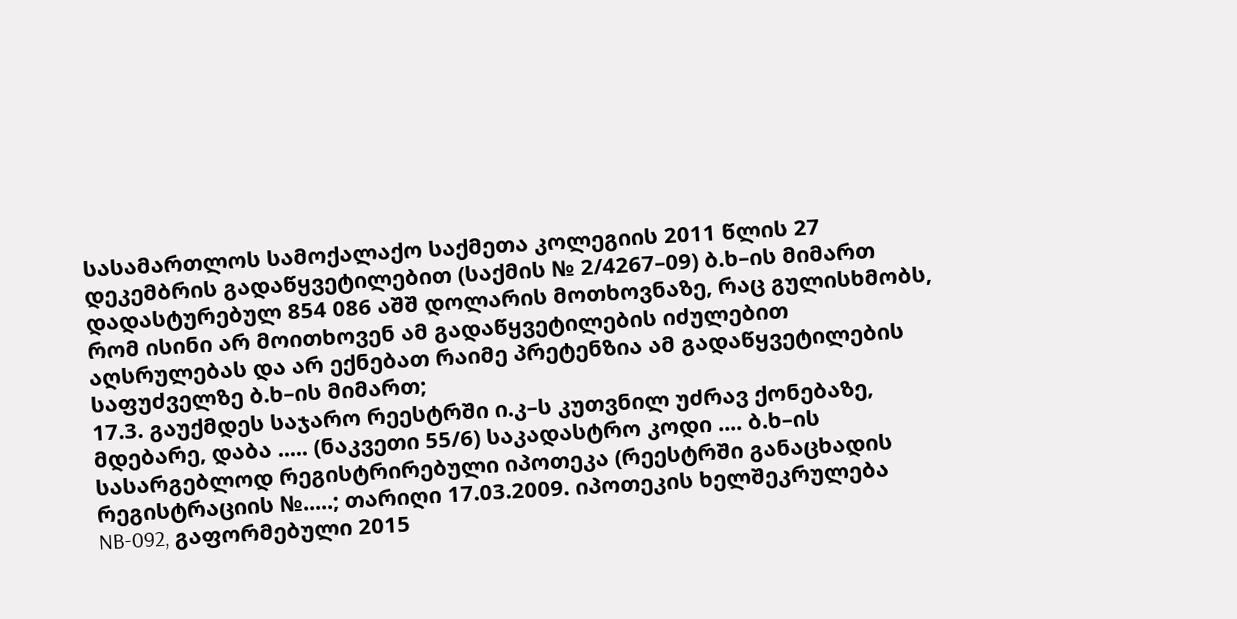სასამართლოს სამოქალაქო საქმეთა კოლეგიის 2011 წლის 27 დეკემბრის გადაწყვეტილებით (საქმის № 2/4267–09) ბ.ხ–ის მიმართ დადასტურებულ 854 086 აშშ დოლარის მოთხოვნაზე, რაც გულისხმობს, რომ ისინი არ მოითხოვენ ამ გადაწყვეტილების იძულებით აღსრულებას და არ ექნებათ რაიმე პრეტენზია ამ გადაწყვეტილების საფუძველზე ბ.ხ–ის მიმართ;
17.3. გაუქმდეს საჯარო რეესტრში ი.კ–ს კუთვნილ უძრავ ქონებაზე, მდებარე, დაბა ..... (ნაკვეთი 55/6) საკადასტრო კოდი .... ბ.ხ–ის სასარგებლოდ რეგისტრირებული იპოთეკა (რეესტრში განაცხადის რეგისტრაციის №.....; თარიღი 17.03.2009. იპოთეკის ხელშეკრულება NB-092, გაფორმებული 2015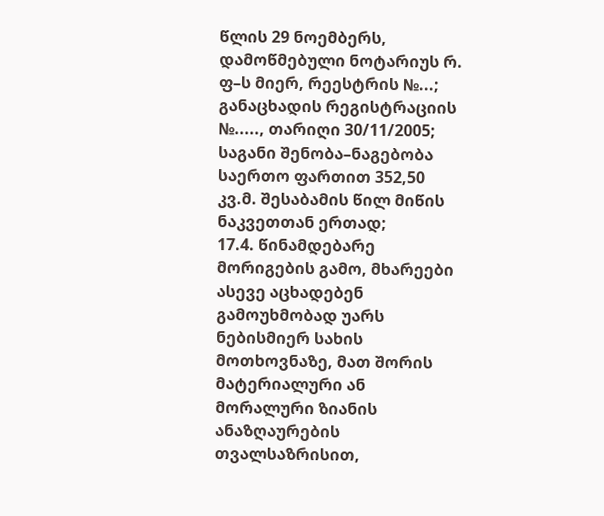წლის 29 ნოემბერს, დამოწმებული ნოტარიუს რ. ფ–ს მიერ, რეესტრის №...; განაცხადის რეგისტრაციის №....., თარიღი 30/11/2005; საგანი შენობა–ნაგებობა საერთო ფართით 352,50 კვ.მ. შესაბამის წილ მიწის ნაკვეთთან ერთად;
17.4. წინამდებარე მორიგების გამო, მხარეები ასევე აცხადებენ გამოუხმობად უარს ნებისმიერ სახის მოთხოვნაზე, მათ შორის მატერიალური ან მორალური ზიანის ანაზღაურების თვალსაზრისით,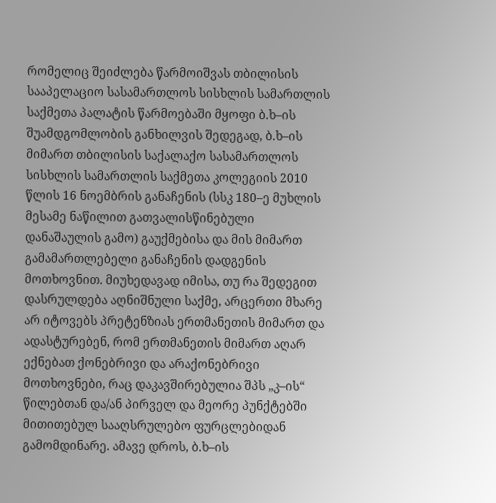რომელიც შეიძლება წარმოიშვას თბილისის სააპელაციო სასამართლოს სისხლის სამართლის საქმეთა პალატის წარმოებაში მყოფი ბ.ხ–ის შუამდგომლობის განხილვის შედეგად, ბ.ხ–ის მიმართ თბილისის საქალაქო სასამართლოს სისხლის სამართლის საქმეთა კოლეგიის 2010 წლის 16 ნოემბრის განაჩენის (სსკ 180–ე მუხლის მესამე ნაწილით გათვალისწინებული დანაშაულის გამო) გაუქმებისა და მის მიმართ გამამართლებელი განაჩენის დადგენის მოთხოვნით. მიუხედავად იმისა, თუ რა შედეგით დასრულდება აღნიშნული საქმე, არცერთი მხარე არ იტოვებს პრეტენზიას ერთმანეთის მიმართ და ადასტურებენ, რომ ერთმანეთის მიმართ აღარ ექნებათ ქონებრივი და არაქონებრივი მოთხოვნები, რაც დაკავშირებულია შპს „კ–ის“ წილებთან და/ან პირველ და მეორე პუნქტებში მითითებულ სააღსრულებო ფურცლებიდან გამომდინარე. ამავე დროს, ბ.ხ–ის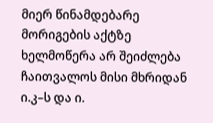მიერ წინამდებარე მორიგების აქტზე ხელმოწერა არ შეიძლება ჩაითვალოს მისი მხრიდან ი.კ–ს და ი.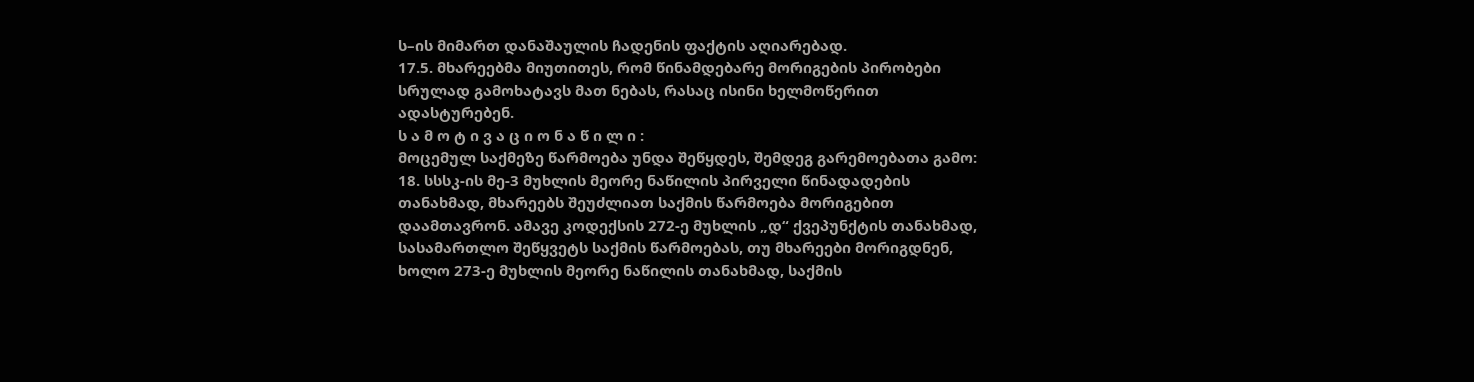ს–ის მიმართ დანაშაულის ჩადენის ფაქტის აღიარებად.
17.5. მხარეებმა მიუთითეს, რომ წინამდებარე მორიგების პირობები სრულად გამოხატავს მათ ნებას, რასაც ისინი ხელმოწერით ადასტურებენ.
ს ა მ ო ტ ი ვ ა ც ი ო ნ ა წ ი ლ ი :
მოცემულ საქმეზე წარმოება უნდა შეწყდეს, შემდეგ გარემოებათა გამო:
18. სსსკ-ის მე-3 მუხლის მეორე ნაწილის პირველი წინადადების თანახმად, მხარეებს შეუძლიათ საქმის წარმოება მორიგებით დაამთავრონ. ამავე კოდექსის 272-ე მუხლის „დ“ ქვეპუნქტის თანახმად, სასამართლო შეწყვეტს საქმის წარმოებას, თუ მხარეები მორიგდნენ, ხოლო 273-ე მუხლის მეორე ნაწილის თანახმად, საქმის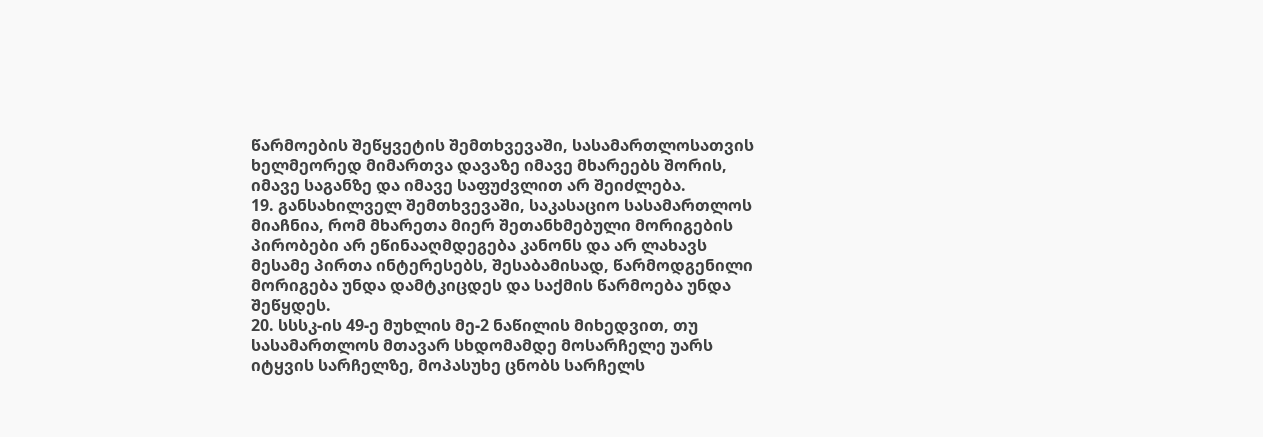წარმოების შეწყვეტის შემთხვევაში, სასამართლოსათვის ხელმეორედ მიმართვა დავაზე იმავე მხარეებს შორის, იმავე საგანზე და იმავე საფუძვლით არ შეიძლება.
19. განსახილველ შემთხვევაში, საკასაციო სასამართლოს მიაჩნია, რომ მხარეთა მიერ შეთანხმებული მორიგების პირობები არ ეწინააღმდეგება კანონს და არ ლახავს მესამე პირთა ინტერესებს, შესაბამისად, წარმოდგენილი მორიგება უნდა დამტკიცდეს და საქმის წარმოება უნდა შეწყდეს.
20. სსსკ-ის 49-ე მუხლის მე-2 ნაწილის მიხედვით, თუ სასამართლოს მთავარ სხდომამდე მოსარჩელე უარს იტყვის სარჩელზე, მოპასუხე ცნობს სარჩელს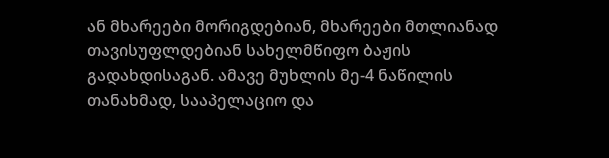ან მხარეები მორიგდებიან, მხარეები მთლიანად თავისუფლდებიან სახელმწიფო ბაჟის გადახდისაგან. ამავე მუხლის მე-4 ნაწილის თანახმად, სააპელაციო და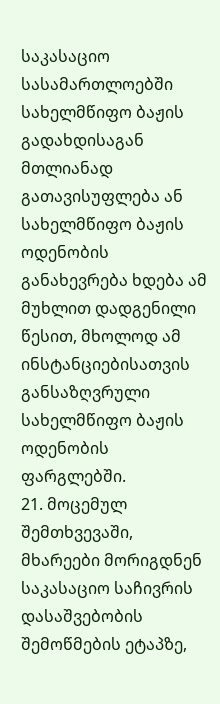საკასაციო სასამართლოებში სახელმწიფო ბაჟის გადახდისაგან მთლიანად გათავისუფლება ან სახელმწიფო ბაჟის ოდენობის განახევრება ხდება ამ მუხლით დადგენილი წესით, მხოლოდ ამ ინსტანციებისათვის განსაზღვრული სახელმწიფო ბაჟის ოდენობის ფარგლებში.
21. მოცემულ შემთხვევაში, მხარეები მორიგდნენ საკასაციო საჩივრის დასაშვებობის შემოწმების ეტაპზე,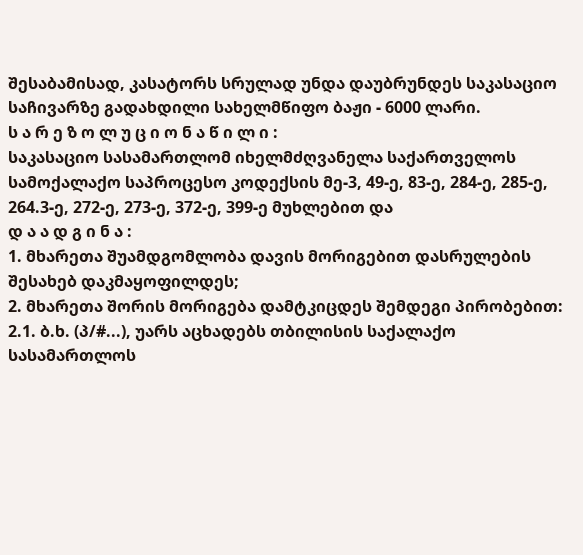შესაბამისად, კასატორს სრულად უნდა დაუბრუნდეს საკასაციო საჩივარზე გადახდილი სახელმწიფო ბაჟი - 6000 ლარი.
ს ა რ ე ზ ო ლ უ ც ი ო ნ ა წ ი ლ ი :
საკასაციო სასამართლომ იხელმძღვანელა საქართველოს სამოქალაქო საპროცესო კოდექსის მე-3, 49-ე, 83-ე, 284-ე, 285-ე, 264.3-ე, 272-ე, 273-ე, 372-ე, 399-ე მუხლებით და
დ ა ა დ გ ი ნ ა :
1. მხარეთა შუამდგომლობა დავის მორიგებით დასრულების შესახებ დაკმაყოფილდეს;
2. მხარეთა შორის მორიგება დამტკიცდეს შემდეგი პირობებით:
2.1. ბ.ხ. (პ/#...), უარს აცხადებს თბილისის საქალაქო სასამართლოს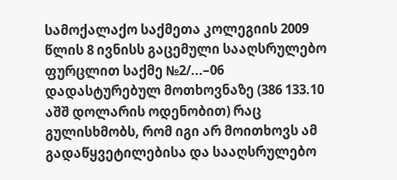სამოქალაქო საქმეთა კოლეგიის 2009 წლის 8 ივნისს გაცემული სააღსრულებო ფურცლით საქმე №2/...–06 დადასტურებულ მოთხოვნაზე (386 133.10 აშშ დოლარის ოდენობით) რაც გულისხმობს, რომ იგი არ მოითხოვს ამ გადაწყვეტილებისა და სააღსრულებო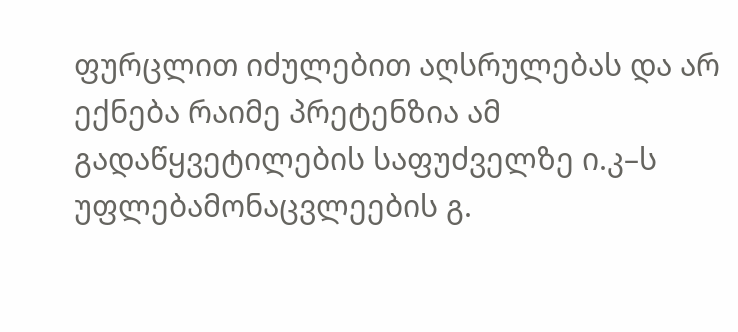ფურცლით იძულებით აღსრულებას და არ ექნება რაიმე პრეტენზია ამ გადაწყვეტილების საფუძველზე ი.კ–ს უფლებამონაცვლეების გ.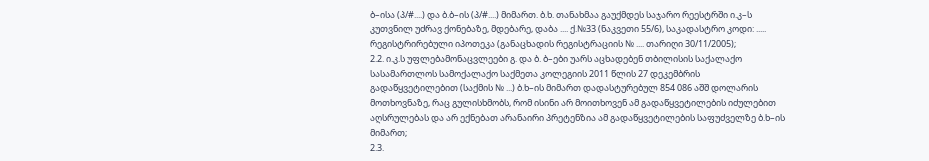ბ–ისა (პ/#....) და ბ.ბ–ის (პ/#....) მიმართ. ბ.ხ. თანახმაა გაუქმდეს საჯარო რეესტრში ი.კ–ს კუთვნილ უძრავ ქონებაზე, მდებარე, დაბა .... ქ.№33 (ნაკვეთი 55/6), საკადასტრო კოდი: ..... რეგისტრირებული იპოთეკა (განაცხადის რეგისტრაციის № .... თარიღი 30/11/2005);
2.2. ი.კ.ს უფლებამონაცვლეები გ. და ბ. ბ–ები უარს აცხადებენ თბილისის საქალაქო სასამართლოს სამოქალაქო საქმეთა კოლეგიის 2011 წლის 27 დეკემბრის გადაწყვეტილებით (საქმის № ...) ბ.ხ–ის მიმართ დადასტურებულ 854 086 აშშ დოლარის მოთხოვნაზე, რაც გულისხმობს, რომ ისინი არ მოითხოვენ ამ გადაწყვეტილების იძულებით აღსრულებას და არ ექნებათ არანაირი პრეტენზია ამ გადაწყვეტილების საფუძველზე ბ.ხ–ის მიმართ;
2.3.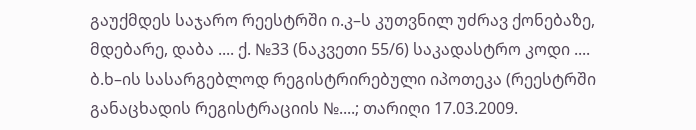გაუქმდეს საჯარო რეესტრში ი.კ–ს კუთვნილ უძრავ ქონებაზე, მდებარე, დაბა .... ქ. №33 (ნაკვეთი 55/6) საკადასტრო კოდი .... ბ.ხ–ის სასარგებლოდ რეგისტრირებული იპოთეკა (რეესტრში განაცხადის რეგისტრაციის №....; თარიღი 17.03.2009.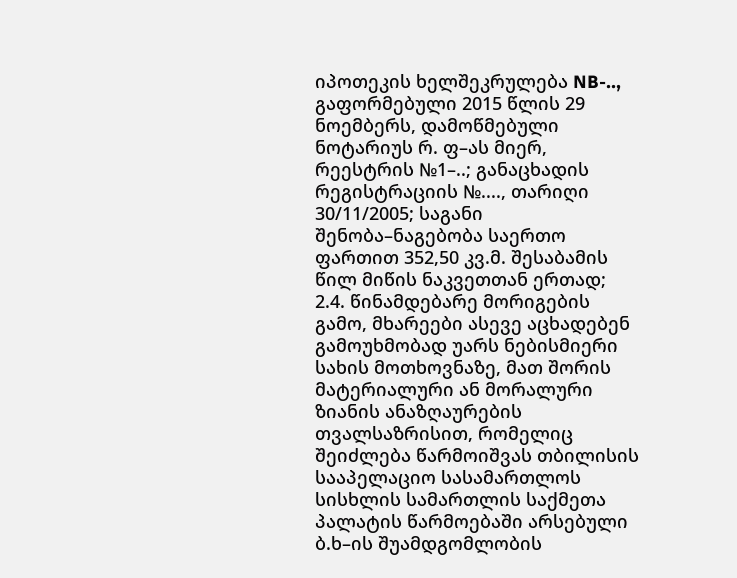იპოთეკის ხელშეკრულება NB-.., გაფორმებული 2015 წლის 29 ნოემბერს, დამოწმებული ნოტარიუს რ. ფ–ას მიერ, რეესტრის №1–..; განაცხადის რეგისტრაციის №...., თარიღი 30/11/2005; საგანი შენობა–ნაგებობა საერთო ფართით 352,50 კვ.მ. შესაბამის წილ მიწის ნაკვეთთან ერთად;
2.4. წინამდებარე მორიგების გამო, მხარეები ასევე აცხადებენ გამოუხმობად უარს ნებისმიერი სახის მოთხოვნაზე, მათ შორის მატერიალური ან მორალური ზიანის ანაზღაურების თვალსაზრისით, რომელიც შეიძლება წარმოიშვას თბილისის სააპელაციო სასამართლოს სისხლის სამართლის საქმეთა პალატის წარმოებაში არსებული ბ.ხ–ის შუამდგომლობის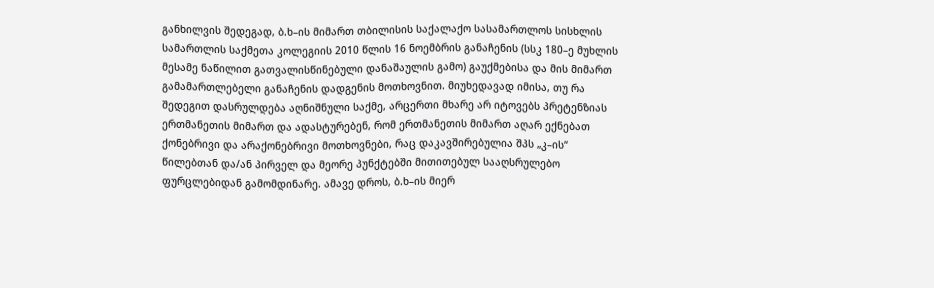განხილვის შედეგად, ბ.ხ–ის მიმართ თბილისის საქალაქო სასამართლოს სისხლის სამართლის საქმეთა კოლეგიის 2010 წლის 16 ნოემბრის განაჩენის (სსკ 180–ე მუხლის მესამე ნაწილით გათვალისწინებული დანაშაულის გამო) გაუქმებისა და მის მიმართ გამამართლებელი განაჩენის დადგენის მოთხოვნით. მიუხედავად იმისა, თუ რა შედეგით დასრულდება აღნიშნული საქმე, არცერთი მხარე არ იტოვებს პრეტენზიას ერთმანეთის მიმართ და ადასტურებენ, რომ ერთმანეთის მიმართ აღარ ექნებათ ქონებრივი და არაქონებრივი მოთხოვნები, რაც დაკავშირებულია შპს „კ–ის“ წილებთან და/ან პირველ და მეორე პუნქტებში მითითებულ სააღსრულებო ფურცლებიდან გამომდინარე. ამავე დროს, ბ.ხ–ის მიერ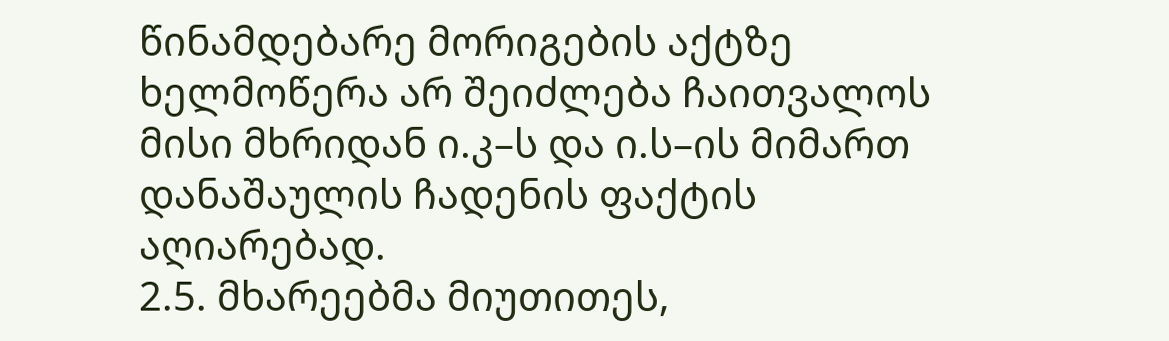წინამდებარე მორიგების აქტზე ხელმოწერა არ შეიძლება ჩაითვალოს მისი მხრიდან ი.კ–ს და ი.ს–ის მიმართ დანაშაულის ჩადენის ფაქტის აღიარებად.
2.5. მხარეებმა მიუთითეს,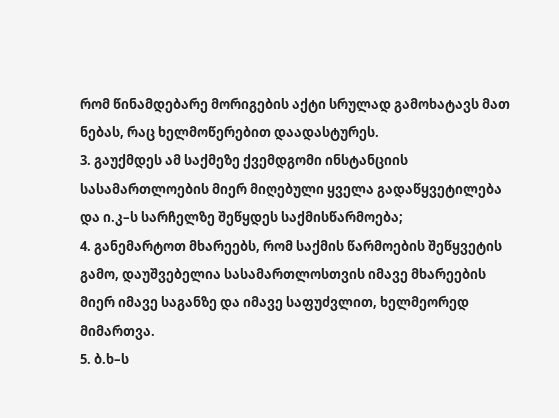რომ წინამდებარე მორიგების აქტი სრულად გამოხატავს მათ ნებას, რაც ხელმოწერებით დაადასტურეს.
3. გაუქმდეს ამ საქმეზე ქვემდგომი ინსტანციის სასამართლოების მიერ მიღებული ყველა გადაწყვეტილება და ი.კ–ს სარჩელზე შეწყდეს საქმისწარმოება;
4. განემარტოთ მხარეებს, რომ საქმის წარმოების შეწყვეტის გამო, დაუშვებელია სასამართლოსთვის იმავე მხარეების მიერ იმავე საგანზე და იმავე საფუძვლით, ხელმეორედ მიმართვა.
5. ბ.ხ–ს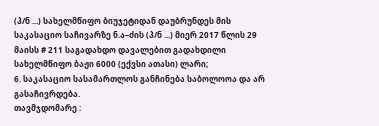(პ/ნ ...) სახელმწიფო ბიუჯეტიდან დაუბრუნდეს მის საკასაციო საჩივარზე ნ.ა–ძის (პ/ნ ...) მიერ 2017 წლის 29 მაისს # 211 საგადახდო დავალებით გადახდილი სახელმწიფო ბაჟი 6000 (ექვსი ათასი) ლარი;
6. საკასაციო სასამართლოს განჩინება საბოლოოა და არ გასაჩივრდება.
თავმჯდომარე :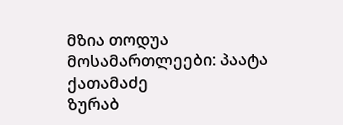მზია თოდუა
მოსამართლეები: პაატა ქათამაძე
ზურაბ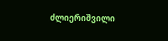ძლიერიშვილი